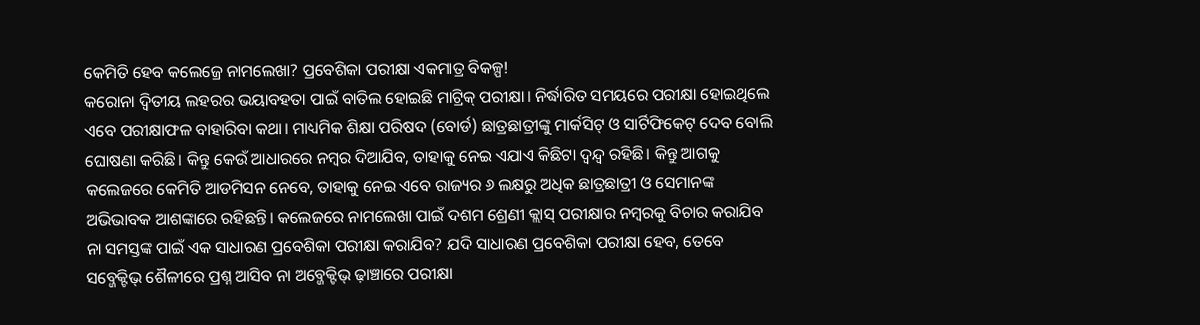କେମିତି ହେବ କଲେଜ୍ରେ ନାମଲେଖା? ପ୍ରବେଶିକା ପରୀକ୍ଷା ଏକମାତ୍ର ବିକଳ୍ପ!
କରୋନା ଦ୍ବିତୀୟ ଲହରର ଭୟାବହତା ପାଇଁ ବାତିଲ ହୋଇଛି ମାଟ୍ରିକ୍ ପରୀକ୍ଷା। ନିର୍ଦ୍ଧାରିତ ସମୟରେ ପରୀକ୍ଷା ହୋଇଥିଲେ ଏବେ ପରୀକ୍ଷାଫଳ ବାହାରିବା କଥା। ମାଧ୍ୟମିକ ଶିକ୍ଷା ପରିଷଦ (ବୋର୍ଡ) ଛାତ୍ରଛାତ୍ରୀଙ୍କୁ ମାର୍କସିଟ୍ ଓ ସାର୍ଟିଫିକେଟ୍ ଦେବ ବୋଲି ଘୋଷଣା କରିଛି। କିନ୍ତୁ କେଉଁ ଆଧାରରେ ନମ୍ବର ଦିଆଯିବ, ତାହାକୁ ନେଇ ଏଯାଏ କିଛିଟା ଦ୍ବନ୍ଦ୍ବ ରହିଛି। କିନ୍ତୁ ଆଗକୁ କଲେଜରେ କେମିତି ଆଡମିସନ ନେବେ, ତାହାକୁ ନେଇ ଏବେ ରାଜ୍ୟର ୬ ଲକ୍ଷରୁ ଅଧିକ ଛାତ୍ରଛାତ୍ରୀ ଓ ସେମାନଙ୍କ ଅଭିଭାବକ ଆଶଙ୍କାରେ ରହିଛନ୍ତି। କଲେଜରେ ନାମଲେଖା ପାଇଁ ଦଶମ ଶ୍ରେଣୀ କ୍ଲାସ୍ ପରୀକ୍ଷାର ନମ୍ବରକୁ ବିଚାର କରାଯିବ ନା ସମସ୍ତଙ୍କ ପାଇଁ ଏକ ସାଧାରଣ ପ୍ରବେଶିକା ପରୀକ୍ଷା କରାଯିବ? ଯଦି ସାଧାରଣ ପ୍ରବେଶିକା ପରୀକ୍ଷା ହେବ, ତେବେ ସବ୍ଜେକ୍ଟିଭ୍ ଶୈଳୀରେ ପ୍ରଶ୍ନ ଆସିବ ନା ଅବ୍ଜେକ୍ଟିଭ୍ ଢ଼ାଞ୍ଚାରେ ପରୀକ୍ଷା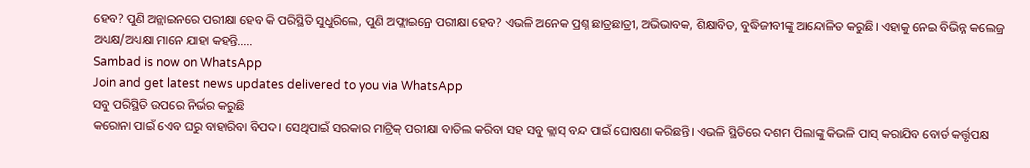ହେବ? ପୁଣି ଅନ୍ଲାଇନରେ ପରୀକ୍ଷା ହେବ କି ପରିସ୍ଥିତି ସୁଧୁରିଲେ, ପୁଣି ଅଫ୍ଲାଇନ୍ରେ ପରୀକ୍ଷା ହେବ? ଏଭଳି ଅନେକ ପ୍ରଶ୍ନ ଛାତ୍ରଛାତ୍ରୀ, ଅଭିଭାବକ, ଶିକ୍ଷାବିତ, ବୁଦ୍ଧିଜୀବୀଙ୍କୁ ଆନ୍ଦୋଳିତ କରୁଛି। ଏହାକୁ ନେଇ ବିଭିନ୍ନ କଲେଜ୍ର ଅଧ୍ୟକ୍ଷ/ଅଧ୍ୟକ୍ଷା ମାନେ ଯାହା କହନ୍ତି…..
Sambad is now on WhatsApp
Join and get latest news updates delivered to you via WhatsApp
ସବୁ ପରିସ୍ଥିତି ଉପରେ ନିର୍ଭର କରୁଛି
କରୋନା ପାଇଁ ଏେବ ଘରୁ ବାହାରିବା ବିପଦ। ସେଥିପାଇଁ ସରକାର ମାଟ୍ରିକ୍ ପରୀକ୍ଷା ବାତିଲ କରିବା ସହ ସବୁ କ୍ଲାସ୍ ବନ୍ଦ ପାଇଁ ଘୋଷଣା କରିଛନ୍ତି। ଏଭଳି ସ୍ଥିତିରେ ଦଶମ ପିଲାଙ୍କୁ କିଭଳି ପାସ୍ କରାଯିବ ବୋର୍ଡ କର୍ତ୍ତୃପକ୍ଷ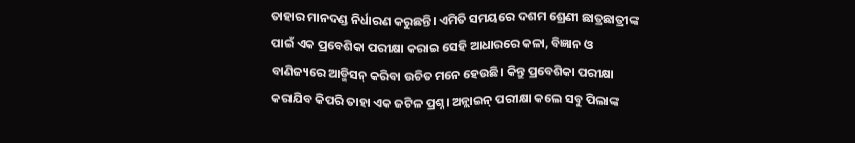ତାହାର ମାନଦଣ୍ଡ ନିର୍ଧାରଣ କରୁଛନ୍ତି। ଏମିତି ସମୟରେ ଦଶମ ଶ୍ରେଣୀ ଛାତ୍ରଛାତ୍ରୀଙ୍କ ପାଇଁ ଏକ ପ୍ରବେଶିକା ପରୀକ୍ଷା କରାଇ ସେହି ଆଧାରରେ କଳା, ବିଜ୍ଞାନ ଓ ବାଣିଜ୍ୟରେ ଆଡ୍ମିସନ୍ କରିବା ଉଚିତ ମନେ ହେଉଛି। କିନ୍ତୁ ପ୍ରବେଶିକା ପରୀକ୍ଷା କରାଯିବ କିପରି ତାହା ଏକ ଜଟିଳ ପ୍ରଶ୍ନ। ଅନ୍ଲାଇନ୍ ପରୀକ୍ଷା କଲେ ସବୁ ପିଲାଙ୍କ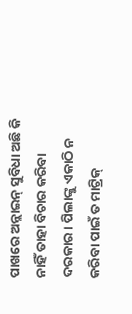ପାଖରେ ଅନ୍ଲାଇନ୍ ସୁବିଧା ଅଛି କି ନାହିଁ ତାହା ବିଚାର କରିବା ଦରକାର। ପିଲାଙ୍କୁ ଏକାଠି ନ କରିବା ପାଇଁ ତ ମାଟ୍ରିକ୍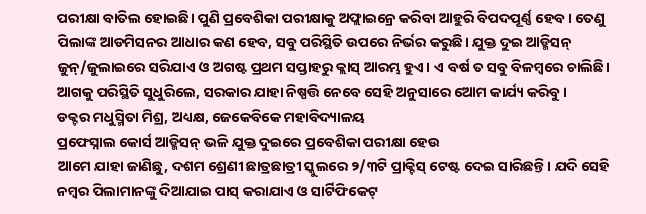ପରୀକ୍ଷା ବାତିଲ ହୋଇଛି। ପୁଣି ପ୍ରବେଶିକା ପରୀକ୍ଷାକୁ ଅଫ୍ଲାଇନ୍ରେ କରିବା ଆହୁରି ବିପଦପୂର୍ଣ୍ଣ ହେବ। ତେଣୁ ପିଲାଙ୍କ ଆଡମିସନର ଆଧାର କଣ ହେବ, ସବୁ ପରିସ୍ଥିତି ଉପରେ ନିର୍ଭର କରୁଛି। ଯୁକ୍ତ ଦୁଇ ଆଡ୍ମିସନ୍ ଜୁନ୍/ଜୁଲାଇରେ ସରିଯାଏ ଓ ଅଗଷ୍ଟ ପ୍ରଥମ ସପ୍ତାହରୁ କ୍ଲାସ୍ ଆରମ୍ଭ ହୁଏ। ଏ ବର୍ଷ ତ ସବୁ ବିଳମ୍ବରେ ଚାଲିଛି। ଆଗକୁ ପରିସ୍ଥିତି ସୁଧୁରିଲେ, ସରକାର ଯାହା ନିଷ୍ପତ୍ତି ନେବେ ସେହି ଅନୁସାରେ ଆେମ କାର୍ଯ୍ୟ କରିବୁ।
ଡକ୍ଟର ମଧୁସ୍ମିତା ମିଶ୍ର, ଅଧ୍ୟକ୍ଷ, ଜେକେବିକେ ମହାବିଦ୍ୟାଳୟ
ପ୍ରଫେସ୍ନାଲ କୋର୍ସ ଆଡ୍ମିସନ୍ ଭଳି ଯୁକ୍ତ ଦୁଇରେ ପ୍ରବେଶିକା ପରୀକ୍ଷା ହେଉ
ଆମେ ଯାହା ଜାଣିଛୁ, ଦଶମ ଶ୍ରେଣୀ ଛାତ୍ରଛାତ୍ରୀ ସ୍କୁଲରେ ୨/୩ଟି ପ୍ରାକ୍ଟିସ୍ ଟେଷ୍ଟ ଦେଇ ସାରିଛନ୍ତି। ଯଦି ସେହି ନମ୍ବର ପିଲାମାନଙ୍କୁ ଦିଆଯାଇ ପାସ୍ କରାଯାଏ ଓ ସାର୍ଟିଫିକେଟ୍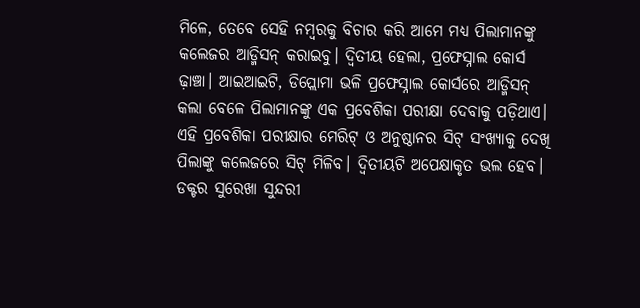ମିଳେ, ତେବେ ସେହି ନମ୍ବରକୁ ବିଚାର କରି ଆମେ ମଧ୍ୟ ପିଲାମାନଙ୍କୁ କଲେଜର ଆଡ୍ମିସନ୍ କରାଇବୁ। ଦ୍ବିତୀୟ ହେଲା, ପ୍ରଫେସ୍ନାଲ କୋର୍ସ ଢ଼ାଞ୍ଚା। ଆଇଆଇଟି, ଡିପ୍ଲୋମା ଭଳି ପ୍ରଫେସ୍ନାଲ କୋର୍ସରେ ଆଡ୍ମିସନ୍ କଲା ବେଳେ ପିଲାମାନଙ୍କୁ ଏକ ପ୍ରବେଶିକା ପରୀକ୍ଷା ଦେବାକୁ ପଡ଼ିଥାଏ। ଏହି ପ୍ରବେଶିକା ପରୀକ୍ଷାର ମେରିଟ୍ ଓ ଅନୁଷ୍ଠାନର ସିଟ୍ ସଂଖ୍ୟାକୁ ଦେଖି ପିଲାଙ୍କୁ କଲେଜରେ ସିଟ୍ ମିଳିବ। ଦ୍ବିତୀୟଟି ଅପେକ୍ଷାକୃତ ଭଲ ହେବ।
ଡକ୍ଟର ସୁରେଖା ସୁନ୍ଦରୀ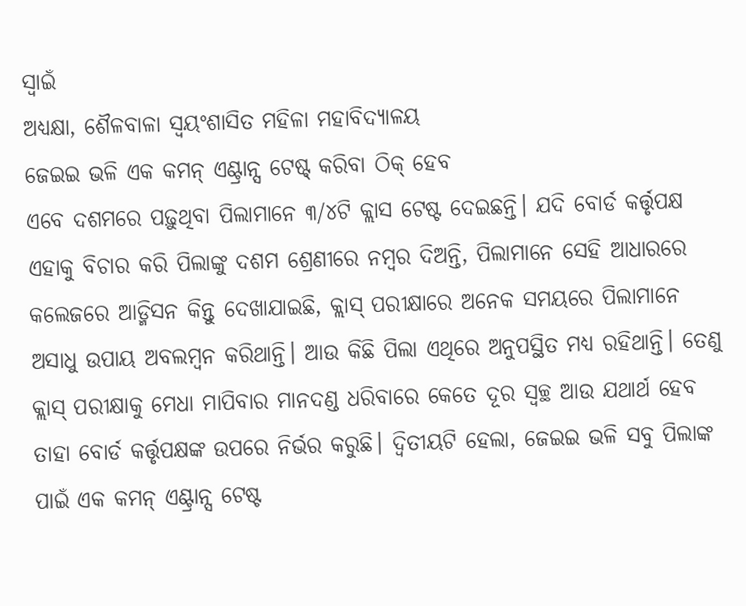ସ୍ବାଇଁ
ଅଧ୍ୟକ୍ଷା, ଶୈଳବାଳା ସ୍ବୟଂଶାସିତ ମହିଳା ମହାବିଦ୍ୟାଳୟ
ଜେଇଇ ଭଳି ଏକ କମନ୍ ଏଣ୍ଟ୍ରାନ୍ସ ଟେଷ୍ଟ୍ କରିବା ଠିକ୍ ହେବ
ଏବେ ଦଶମରେ ପଢ଼ୁଥିବା ପିଲାମାନେ ୩/୪ଟି କ୍ଲାସ ଟେଷ୍ଟ ଦେଇଛନ୍ତି। ଯଦି ବୋର୍ଡ କର୍ତ୍ତୃପକ୍ଷ ଏହାକୁ ବିଚାର କରି ପିଲାଙ୍କୁ ଦଶମ ଶ୍ରେଣୀରେ ନମ୍ବର ଦିଅନ୍ତି, ପିଲାମାନେ ସେହି ଆଧାରରେ କଲେଜରେ ଆଡ୍ମିସନ କିନ୍ତୁ ଦେଖାଯାଇଛି, କ୍ଲାସ୍ ପରୀକ୍ଷାରେ ଅନେକ ସମୟରେ ପିଲାମାନେ ଅସାଧୁ ଉପାୟ ଅବଲମ୍ବନ କରିଥାନ୍ତି। ଆଉ କିଛି ପିଲା ଏଥିରେ ଅନୁପସ୍ଥିତ ମଧ୍ୟ ରହିଥାନ୍ତି। ତେଣୁ କ୍ଲାସ୍ ପରୀକ୍ଷାକୁ ମେଧା ମାପିବାର ମାନଦଣ୍ଡ ଧରିବାରେ କେତେ ଦୂର ସ୍ବଚ୍ଛ ଆଉ ଯଥାର୍ଥ ହେବ ତାହା ବୋର୍ଡ କର୍ତ୍ତୃପକ୍ଷଙ୍କ ଉପରେ ନିର୍ଭର କରୁଛି। ଦ୍ବିତୀୟଟି ହେଲା, ଜେଇଇ ଭଳି ସବୁ ପିଲାଙ୍କ ପାଇଁ ଏକ କମନ୍ ଏଣ୍ଟ୍ରାନ୍ସ ଟେଷ୍ଟ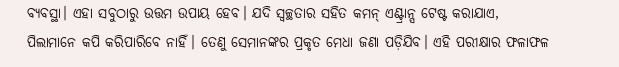ବ୍ୟବସ୍ଥା। ଏହା ସବୁଠାରୁ ଉତ୍ତମ ଉପାୟ ହେବ। ଯଦି ସ୍ବଚ୍ଛତାର ସହିତ କମନ୍ ଏଣ୍ଟ୍ରାନ୍ସ ଟେଷ୍ଟ କରାଯାଏ, ପିଲାମାନେ କପି କରିପାରିବେ ନାହିଁ। ତେଣୁ ସେମାନଙ୍କର ପ୍ରକୃତ ମେଧା ଜଣା ପଡ଼ିଯିବ। ଏହି ପରୀକ୍ଷାର ଫଳାଫଳ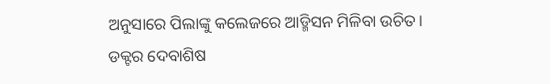ଅନୁସାରେ ପିଲାଙ୍କୁ କଲେଜରେ ଆଡ୍ମିସନ ମିଳିବା ଉଚିତ।
ଡକ୍ଟର ଦେବାଶିଷ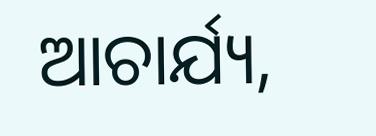ଆଚାର୍ଯ୍ୟ,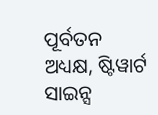ପୂର୍ବତନ ଅଧ୍ୟକ୍ଷ, ଷ୍ଟିୱାର୍ଟ ସାଇନ୍ସ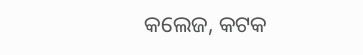କଲେଜ, କଟକ